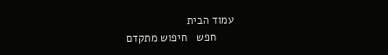עמוד הבית
      חפש   חיפוש מתקדם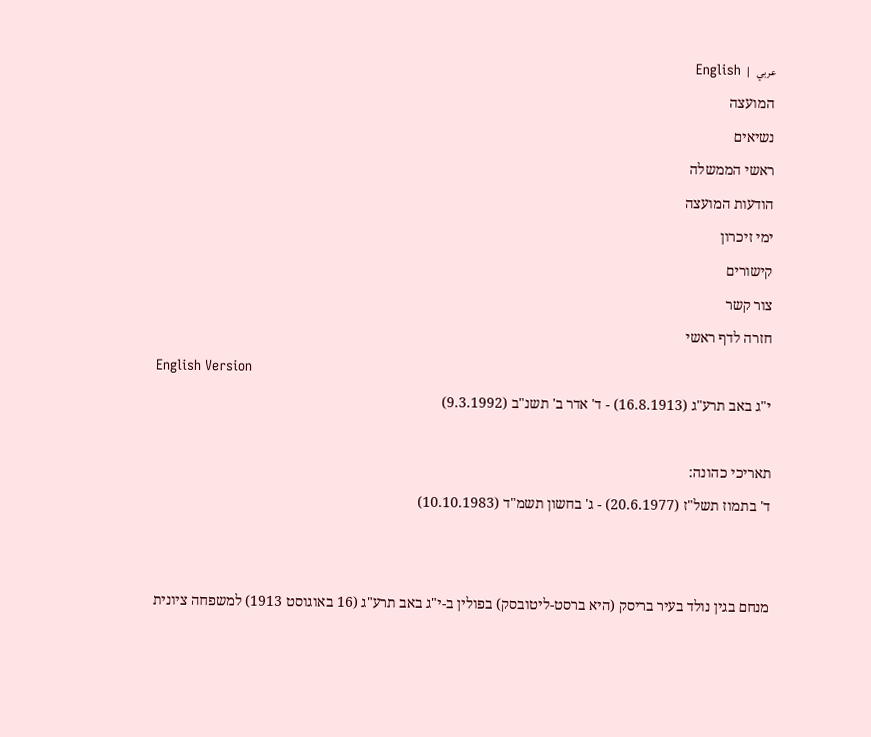عربي   |   English
המועצה
נשיאים
ראשי הממשלה
הודעות המועצה
ימי זיכרון
קישורים
צור קשר
חזרה לדף ראשי
English Version
י"ג באב תרע"ג (16.8.1913) - ד' אדר ב' תשנ"ב (9.3.1992)

תאריכי כהונה:
ד' בתמוז תשל"ז (20.6.1977) - ג' בחשון תשמ"ד (10.10.1983)


מנחם בגין נולד בעיר בריסק (היא ברסט-ליטובסק) בפולין ב-י"ג באב תרע"ג (16 באוגוסט 1913) למשפחה ציונית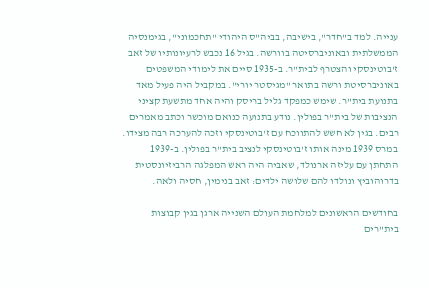ענייה. למד ב"חדר", בישיבה, בביה"ס היהודי "תחכמוני", בגימנסיה הממשלתית ובאוניברסיטה בוורשה. בגיל 16 נכבש לרעיונותיו של זאב ז'בוטינסקי והצטרף לבית"ר. ב-1935 סיים את לימודי המשפטים באוניברסיטת ורשה בתואר "מגיסטר יורי". במקביל היה פעיל מאד בתנועת בית"ר. שימש כמפקד גליל בריסק והיה אחד מתשעת קציני הנציבות של בית"ר בפולין. נודע בתנועה כנואם מוכשר וכתב מאמרים רבים. בגין לא חשש להתווכח עם ז'בוטינסקי וזכה להערכה רבה מצידו. במרס 1939 מינה אותו ז'בוטינסקי לנציב בית"ר בפולין. ב-1939 התחתן עם עליזה ארנולד, שאביה היה ראש המפלגה הרביזיונסטית בדרוהוביץ ונולדו להם שלושה ילדים: זאב בנימין, חסיה ולאה.

בחודשים הראשונים למלחמת העולם השנייה ארגן בגין קבוצות בית"רים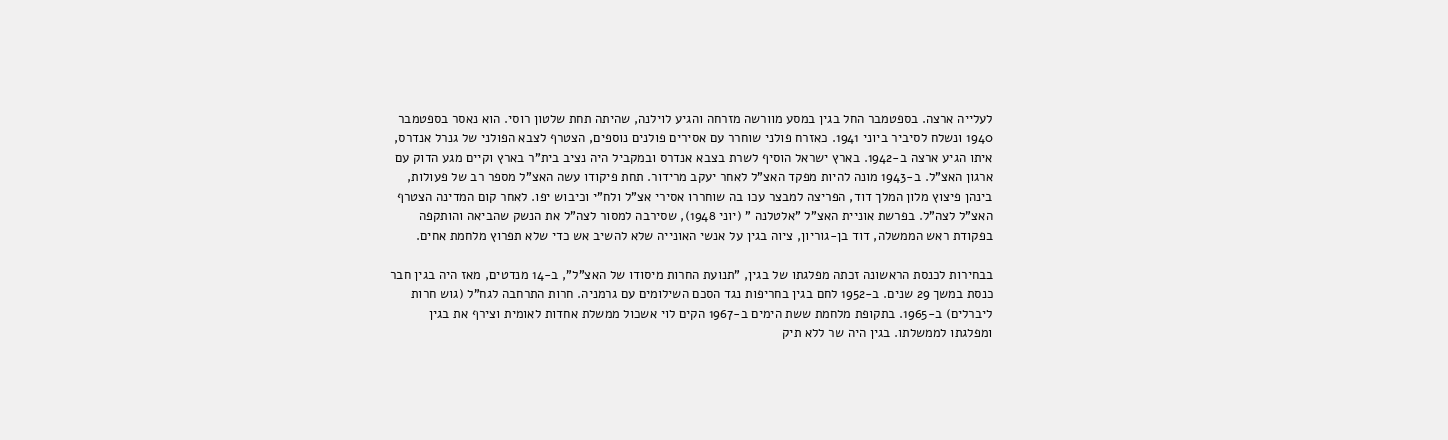לעלייה ארצה. בספטמבר החל בגין במסע מוורשה מזרחה והגיע לוילנה, שהיתה תחת שלטון רוסי. הוא נאסר בספטמבר 1940 ונשלח לסיביר ביוני 1941. כאזרח פולני שוחרר עם אסירים פולנים נוספים, הצטרף לצבא הפולני של גנרל אנדרס, איתו הגיע ארצה ב-1942. בארץ ישראל הוסיף לשרת בצבא אנדרס ובמקביל היה נציב בית"ר בארץ וקיים מגע הדוק עם ארגון האצ"ל. ב-1943 מונה להיות מפקד האצ"ל לאחר יעקב מרידור. תחת פיקודו עשה האצ"ל מספר רב של פעולות, בינהן פיצוץ מלון המלך דוד, הפריצה למבצר עכו בה שוחררו אסירי אצ"ל ולח"י וכיבוש יפו. לאחר קום המדינה הצטרף האצ"ל לצה"ל. בפרשת אוניית האצ"ל "אלטלנה " (יוני 1948), שסירבה למסור לצה"ל את הנשק שהביאה והותקפה בפקודת ראש הממשלה, דוד בן-גוריון, ציוה בגין על אנשי האונייה שלא להשיב אש כדי שלא תפרוץ מלחמת אחים.

בבחירות לכנסת הראשונה זכתה מפלגתו של בגין, "תנועת החרות מיסודו של האצ"ל", ב-14 מנדטים, מאז היה בגין חבר כנסת במשך 29 שנים. ב-1952 לחם בגין בחריפות נגד הסכם השילומים עם גרמניה. חרות התרחבה לגח"ל (גוש חרות ליברלים) ב-1965. בתקופת מלחמת ששת הימים ב-1967 הקים לוי אשכול ממשלת אחדות לאומית וצירף את בגין ומפלגתו לממשלתו. בגין היה שר ללא תיק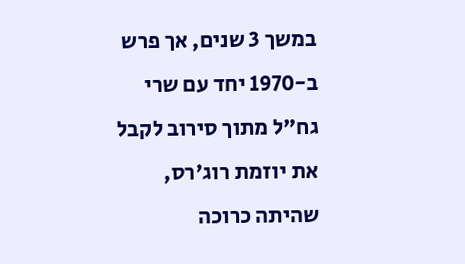במשך 3 שנים, אך פרש ב-1970 יחד עם שרי גח"ל מתוך סירוב לקבל את יוזמת רוג'רס, שהיתה כרוכה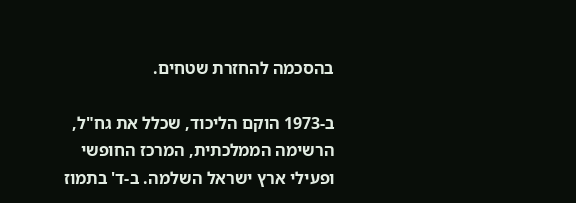בהסכמה להחזרת שטחים.

ב-1973 הוקם הליכוד, שכלל את גח"ל, הרשימה הממלכתית, המרכז החופשי ופעילי ארץ ישראל השלמה. ב-ד' בתמוז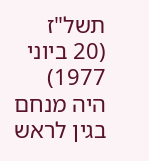תשל"ז (20 ביוני 1977) היה מנחם בגין לראש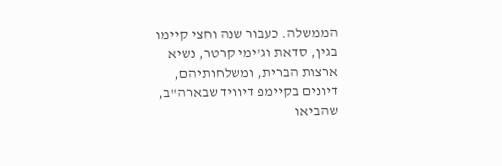הממשלה. כעבור שנה וחצי קיימו בגין, סדאת וג'ימי קרטר, נשיא ארצות הברית, ומשלחותיהם, דיונים בקיימפ דיוויד שבארה"ב, שהביאו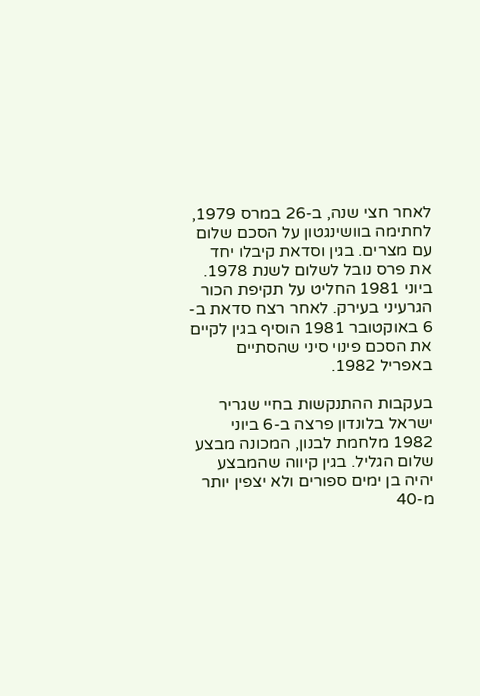לאחר חצי שנה, ב-26 במרס 1979, לחתימה בוושינגטון על הסכם שלום עם מצרים. בגין וסדאת קיבלו יחד את פרס נובל לשלום לשנת 1978. ביוני 1981 החליט על תקיפת הכור הגרעיני בעירק. לאחר רצח סדאת ב- 6 באוקטובר 1981 הוסיף בגין לקיים את הסכם פינוי סיני שהסתיים באפריל 1982.

בעקבות ההתנקשות בחיי שגריר ישראל בלונדון פרצה ב-6 ביוני 1982 מלחמת לבנון, המכונה מבצע שלום הגליל. בגין קיווה שהמבצע יהיה בן ימים ספורים ולא יצפין יותר מ-40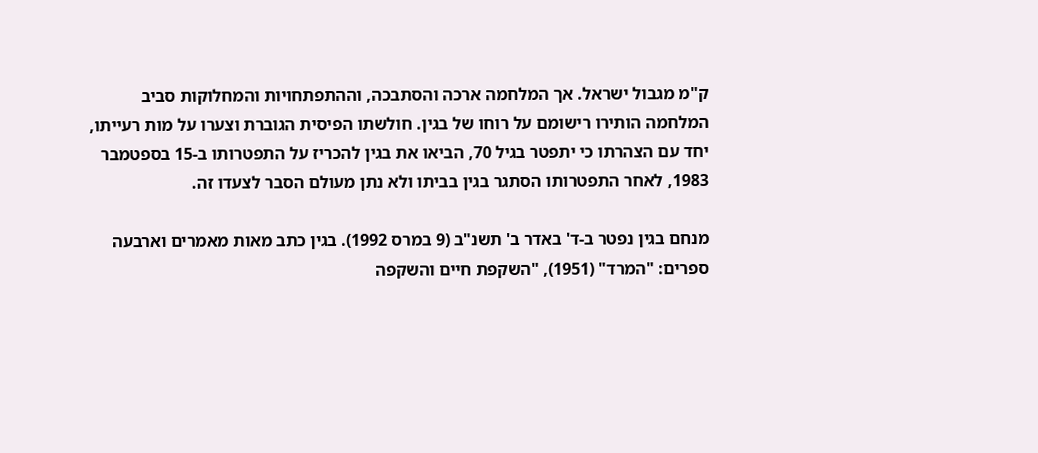ק"מ מגבול ישראל. אך המלחמה ארכה והסתבכה, וההתפתחויות והמחלוקות סביב המלחמה הותירו רישומם על רוחו של בגין. חולשתו הפיסית הגוברת וצערו על מות רעייתו, יחד עם הצהרתו כי יתפטר בגיל 70, הביאו את בגין להכריז על התפטרותו ב-15 בספטמבר 1983, לאחר התפטרותו הסתגר בגין בביתו ולא נתן מעולם הסבר לצעדו זה.

מנחם בגין נפטר ב-ד' באדר ב' תשנ"ב (9 במרס 1992). בגין כתב מאות מאמרים וארבעה ספרים: "המרד" (1951), "השקפת חיים והשקפה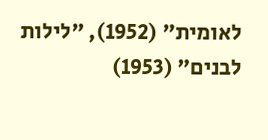לאומית" (1952), "לילות לבנים" (1953)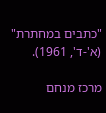"כתבים במחתרת" (א'-ד', 1961).

מרכז מנחם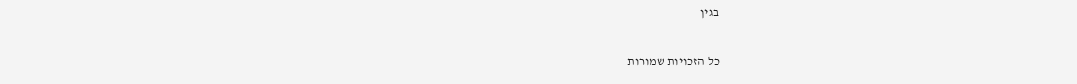בגין

כל הזכויות שמורות